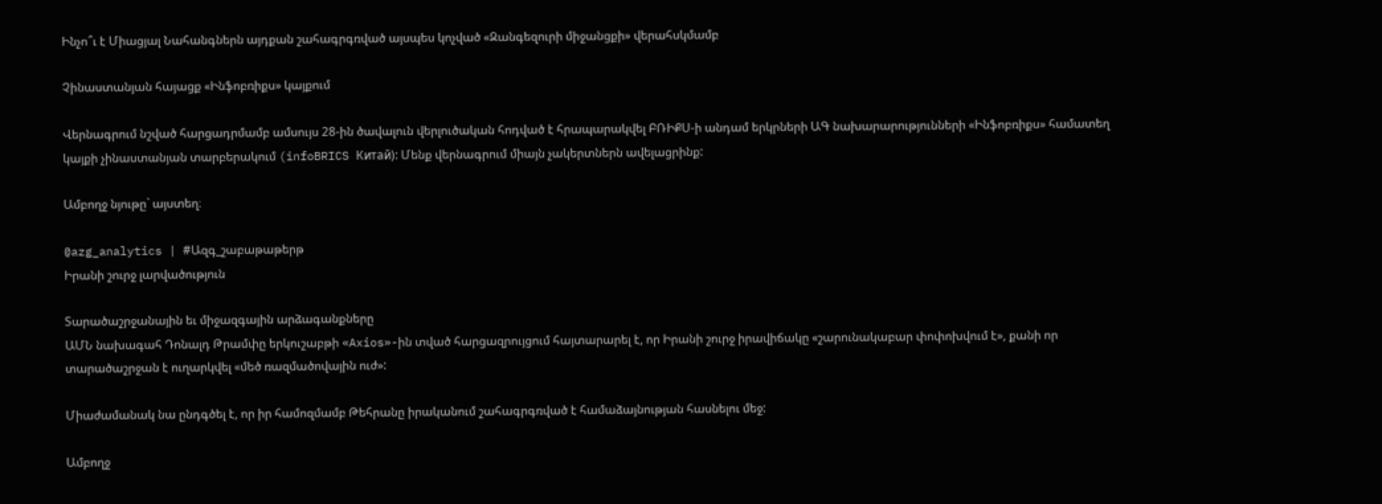Ինչո՞ւ է Միացյալ Նահանգներն այդքան շահագրգռված այսպես կոչված «Զանգեզուրի միջանցքի» վերահսկմամբ

Չինաստանյան հայացք «Ինֆոբռիքս» կայքում

Վերնագրում նշված հարցադրմամբ ամսույս 28-ին ծավալուն վերլուծական հոդված է հրապարակվել ԲՌԻՔՍ-ի անդամ երկրների ԱԳ նախարարությունների «Ինֆոբռիքս» համատեղ կայքի չինաստանյան տարբերակում (infoBRICS Китай): Մենք վերնագրում միայն չակերտներն ավելացրինք:

Ամբողջ նյութը` այստեղ։

@azg_analytics | #Ազգ_շաբաթաթերթ
Իրանի շուրջ լարվածություն

Տարածաշրջանային եւ միջազգային արձագանքները
ԱՄՆ նախագահ Դոնալդ Թրամփը երկուշաբթի «Axios»-ին տված հարցազրույցում հայտարարել է, որ Իրանի շուրջ իրավիճակը «շարունակաբար փոփոխվում է», քանի որ տարածաշրջան է ուղարկվել «մեծ ռազմածովային ուժ»:

Միաժամանակ նա ընդգծել է, որ իր համոզմամբ Թեհրանը իրականում շահագրգռված է համաձայնության հասնելու մեջ:

Ամբողջ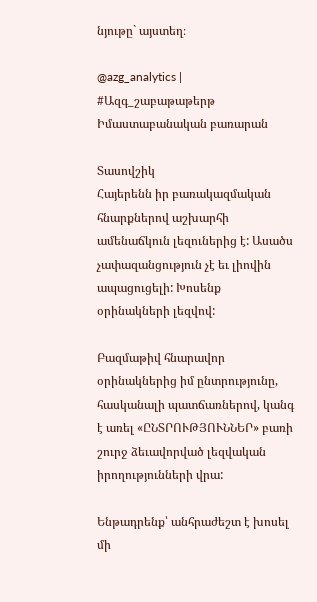նյութը` այստեղ։

@azg_analytics | #Ազգ_շաբաթաթերթ
Իմաստաբանական բառարան

Տասովշիկ
Հայերենն իր բառակազմական հնարքներով աշխարհի ամենաճկուն լեզուներից է: Ասածս չափազանցություն չէ եւ լիովին ապացուցելի: Խոսենք օրինակների լեզվով:

Բազմաթիվ հնարավոր օրինակներից իմ ընտրությունը, հասկանալի պատճառներով, կանգ է առել «ԸՆՏՐՈՒԹՅՈՒՆՆԵՐ» բառի շուրջ ձեւավորված լեզվական իրողությունների վրա:

Ենթադրենք՝ անհրաժեշտ է խոսել մի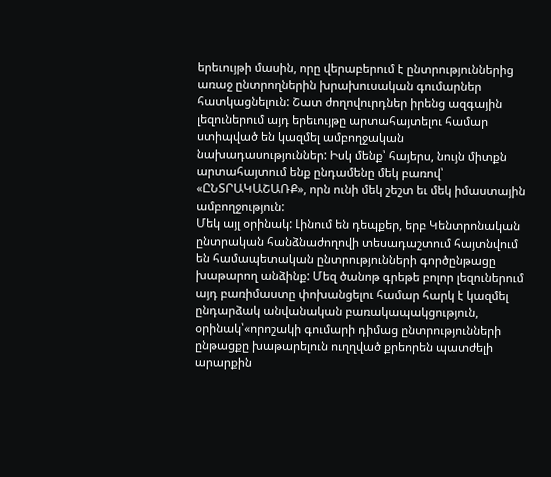երեւույթի մասին, որը վերաբերում է ընտրություններից առաջ ընտրողներին խրախուսական գումարներ հատկացնելուն: Շատ ժողովուրդներ իրենց ազգային լեզուներում այդ երեւույթը արտահայտելու համար ստիպված են կազմել ամբողջական նախադասություններ: Իսկ մենք՝ հայերս, նույն միտքն արտահայտում ենք ընդամենը մեկ բառով՝ «ԸՆՏՐԱԿԱՇԱՌՔ», որն ունի մեկ շեշտ եւ մեկ իմաստային ամբողջություն:
Մեկ այլ օրինակ: Լինում են դեպքեր, երբ Կենտրոնական ընտրական հանձնաժողովի տեսադաշտում հայտնվում են համապետական ընտրությունների գործընթացը խաթարող անձինք: Մեզ ծանոթ գրեթե բոլոր լեզուներում այդ բառիմաստը փոխանցելու համար հարկ է կազմել ընդարձակ անվանական բառակապակցություն, օրինակ՝«որոշակի գումարի դիմաց ընտրությունների ընթացքը խաթարելուն ուղղված քրեորեն պատժելի արարքին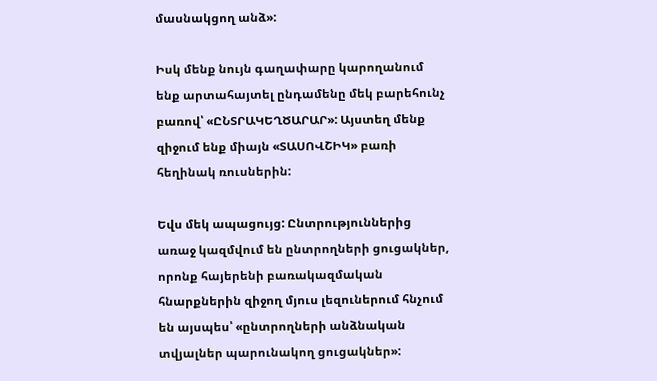մասնակցող անձ»:

Իսկ մենք նույն գաղափարը կարողանում ենք արտահայտել ընդամենը մեկ բարեհունչ բառով՝ «ԸՆՏՐԱԿԵՂԾԱՐԱՐ»: Այստեղ մենք զիջում ենք միայն «ՏԱՍՈՎՇԻԿ» բառի հեղինակ ռուսներին:

Եվս մեկ ապացույց: Ընտրություններից առաջ կազմվում են ընտրողների ցուցակներ, որոնք հայերենի բառակազմական հնարքներին զիջող մյուս լեզուներում հնչում են այսպես՝ «ընտրողների անձնական տվյալներ պարունակող ցուցակներ»: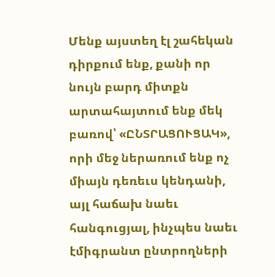Մենք այստեղ էլ շահեկան դիրքում ենք, քանի որ նույն բարդ միտքն արտահայտում ենք մեկ բառով՝ «ԸՆՏՐԱՑՈՒՑԱԿ», որի մեջ ներառում ենք ոչ միայն դեռեւս կենդանի, այլ հաճախ նաեւ հանգուցյալ, ինչպես նաեւ էմիգրանտ ընտրողների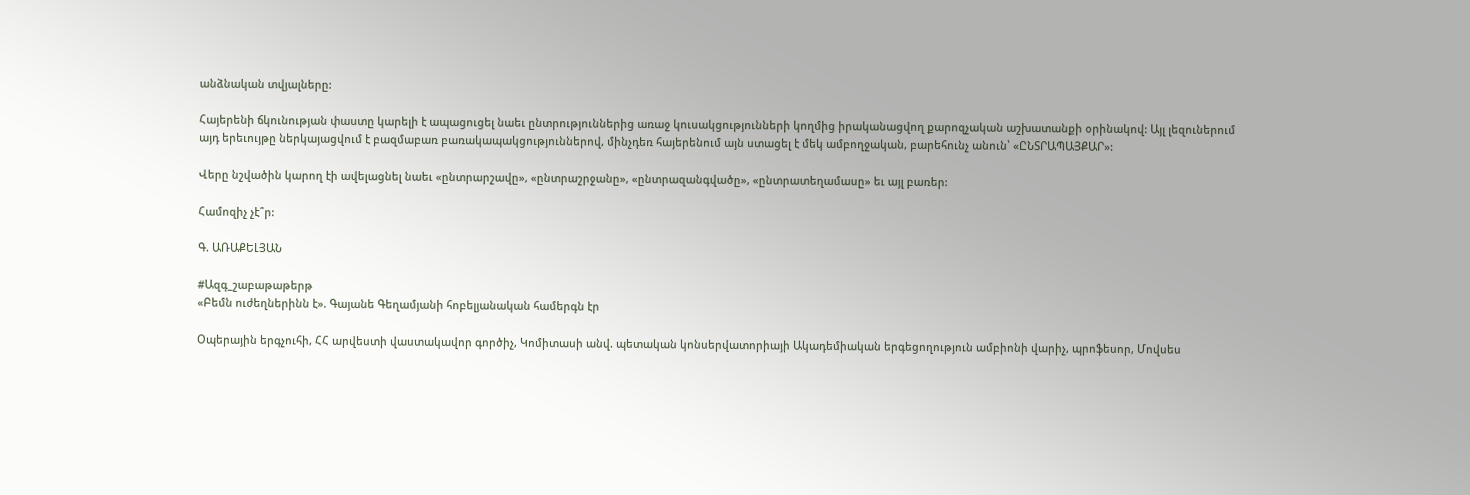անձնական տվյալները:

Հայերենի ճկունության փաստը կարելի է ապացուցել նաեւ ընտրություններից առաջ կուսակցությունների կողմից իրականացվող քարոզչական աշխատանքի օրինակով: Այլ լեզուներում այդ երեւույթը ներկայացվում է բազմաբառ բառակապակցություններով, մինչդեռ հայերենում այն ստացել է մեկ ամբողջական, բարեհունչ անուն՝ «ԸՆՏՐԱՊԱՅՔԱՐ»:

Վերը նշվածին կարող էի ավելացնել նաեւ «ընտրարշավը», «ընտրաշրջանը», «ընտրազանգվածը», «ընտրատեղամասը» եւ այլ բառեր:

Համոզիչ չէ՞ր:

Գ. ԱՌԱՔԵԼՅԱՆ

#Ազգ_շաբաթաթերթ
«Բեմն ուժեղներինն է». Գայանե Գեղամյանի հոբելյանական համերգն էր

Օպերային երգչուհի, ՀՀ արվեստի վաստակավոր գործիչ, Կոմիտասի անվ. պետական կոնսերվատորիայի Ակադեմիական երգեցողություն ամբիոնի վարիչ, պրոֆեսոր, Մովսես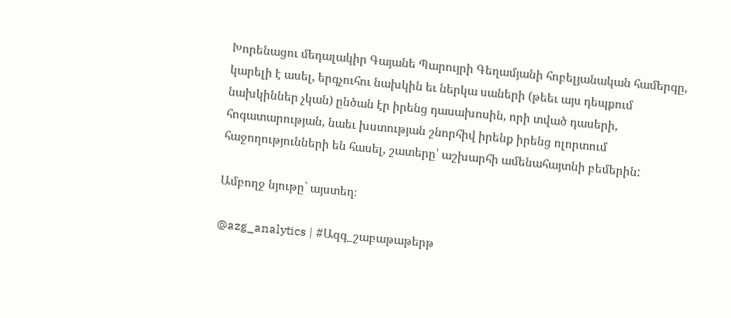Խորենացու մեդալակիր Գայանե Պարույրի Գեղամյանի հոբելյանական համերգը, կարելի է ասել, երգչուհու նախկին եւ ներկա սաների (թեեւ այս դեպքում նախկիններ չկան) ընծան էր իրենց դասախոսին, որի տված դասերի, հոգատարության, նաեւ խստության շնորհիվ իրենք իրենց ոլորտում հաջողությունների են հասել, շատերը՝ աշխարհի ամենահայտնի բեմերին:

Ամբողջ նյութը` այստեղ։

@azg_analytics | #Ազգ_շաբաթաթերթ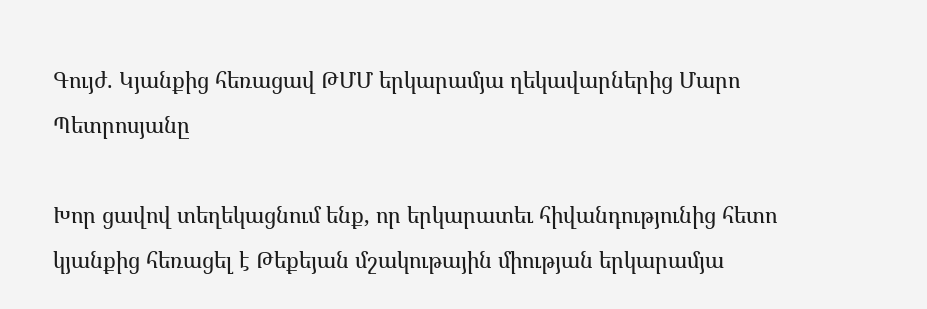Գույժ. Կյանքից հեռացավ ԹՄՄ երկարամյա ղեկավարներից Մարո Պետրոսյանը

Խոր ցավով տեղեկացնում ենք, որ երկարատեւ հիվանդությունից հետո կյանքից հեռացել է Թեքեյան մշակութային միության երկարամյա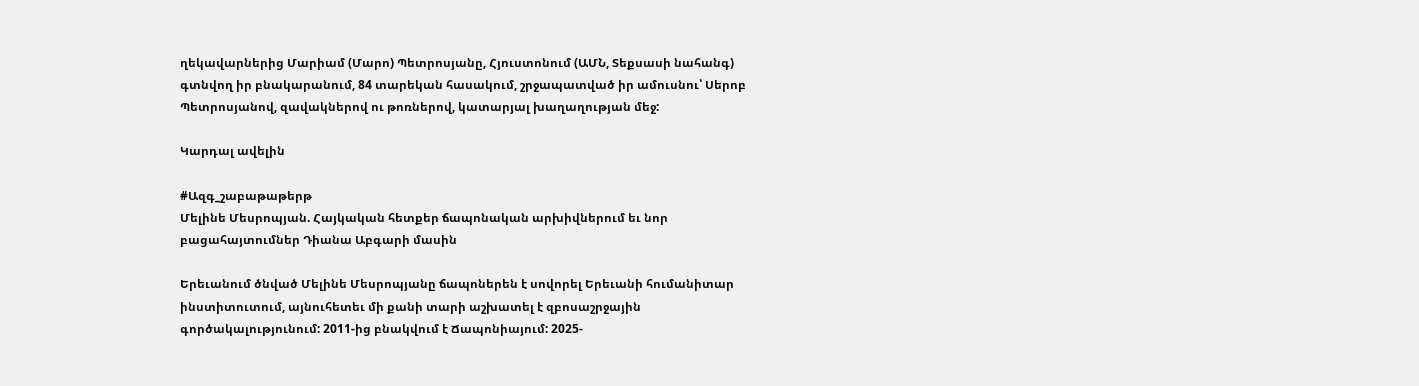ղեկավարներից Մարիամ (Մարո) Պետրոսյանը, Հյուստոնում (ԱՄՆ, Տեքսասի նահանգ) գտնվող իր բնակարանում, 84 տարեկան հասակում, շրջապատված իր ամուսնու՝ Սերոբ Պետրոսյանով, զավակներով ու թոռներով, կատարյալ խաղաղության մեջ:

Կարդալ ավելին

#Ազգ_շաբաթաթերթ
Մելինե Մեսրոպյան. Հայկական հետքեր ճապոնական արխիվներում եւ նոր բացահայտումներ Դիանա Աբգարի մասին

Երեւանում ծնված Մելինե Մեսրոպյանը ճապոներեն է սովորել Երեւանի հումանիտար ինստիտուտում, այնուհետեւ մի քանի տարի աշխատել է զբոսաշրջային գործակալությունում: 2011-ից բնակվում է Ճապոնիայում: 2025-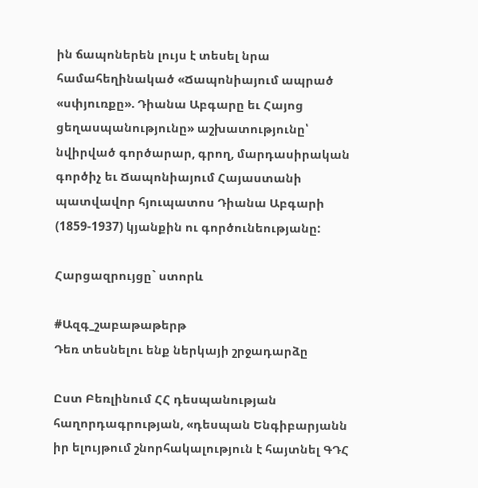ին ճապոներեն լույս է տեսել նրա համահեղինակած «Ճապոնիայում ապրած «սփյուռքը». Դիանա Աբգարը եւ Հայոց ցեղասպանությունը» աշխատությունը՝ նվիրված գործարար, գրող, մարդասիրական գործիչ եւ Ճապոնիայում Հայաստանի պատվավոր հյուպատոս Դիանա Աբգարի (1859-1937) կյանքին ու գործունեությանը:

Հարցազրույցը` ստորև

#Ազգ_շաբաթաթերթ
Դեռ տեսնելու ենք ներկայի շրջադարձը

Ըստ Բեռլինում ՀՀ դեսպանության հաղորդագրության, «դեսպան Ենգիբարյանն իր ելույթում շնորհակալություն է հայտնել ԳԴՀ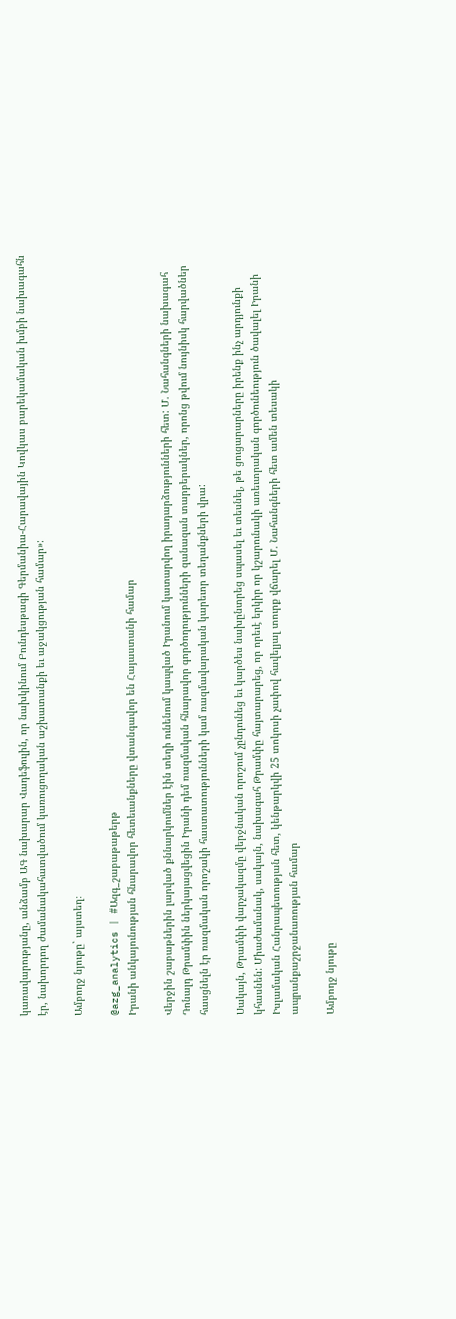կառավարությանը, անձամբ ԱԳ նախարար Վադեֆուլին, որ նախկինում Բունդեսթագի Գերմանիա-Հարավային Կովկաս բարեկամական խմբի նախագահն էր, նախորդող ժամանակահատվածում կառուցողական աշխատանքի եւ աջակցության համար»:

Ամբողջ նյութը` այստեղ։

@azg_analytics | #Ազգ_շաբաթաթերթ
Իրանի անկայունության հնարավոր հետեւանքները վտանգավոր են Հայաստանի համար

Վերջին շաբաթներին լարված քննարկումներ էին տեղի ունենում կապված Իրանում կատարվող իրադարձությունների հետ: Մ. Նահանգների նախագահ Դոնալդ Թրամփին ներկայացվեցին Իրանի դեմ ռազմական հնարավոր գործողությունների զանազան տարբերակներ, որոնց թվում նույնիսկ հարվածներ հասցնելն էր ռազմական որոշակի հաստատությունների կամ ռազմավարական կարեւոր տեղանքների վրա:

Սակայն, Թրամփի վարչակազմը վերջնական որոշում չընդունեց եւ կարծես նախընտրեց սպասել եւ տեսնել, թե ցուցարարները իրենք ինչ արդյունքի կհասնեն: Միաժամանակ, սակայն, նախագահ Թրամփը հայտարարեց, որ որեւէ երկիր որ կշարունակի առեւտրական գործունեություն ծավալել Իրանի Իսլամական Հանրապետության հետ, կենթարկվի 25 տոկոսի չափով հավելյալ տուրք վճարել Մ. Նահանգների հետ ամեն տեսակի ապրանքաշրջանառության համար

Ամբողջ նյութը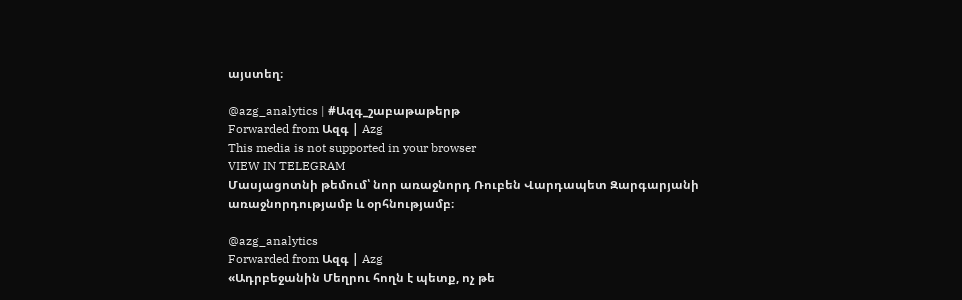այստեղ։

@azg_analytics | #Ազգ_շաբաթաթերթ
Forwarded from Ազգ | Azg
This media is not supported in your browser
VIEW IN TELEGRAM
Մասյացոտնի թեմում՝ նոր առաջնորդ Ռուբեն Վարդապետ Զարգարյանի առաջնորդությամբ և օրհնությամբ։

@azg_analytics
Forwarded from Ազգ | Azg
«Ադրբեջանին Մեղրու հողն է պետք, ոչ թե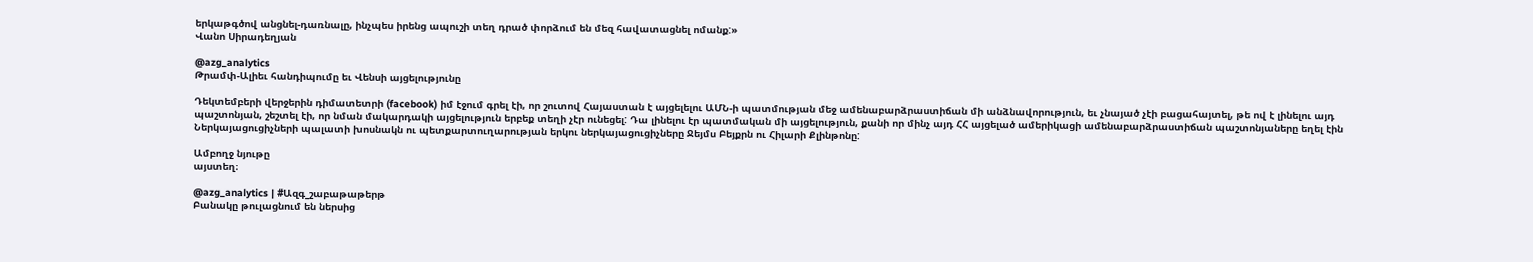երկաթգծով անցնել-դառնալը, ինչպես իրենց ապուշի տեղ դրած փորձում են մեզ հավատացնել ոմանք:»
Վանո Սիրադեղյան

@azg_analytics
Թրամփ-Ալիեւ հանդիպումը եւ Վենսի այցելությունը

Դեկտեմբերի վերջերին դիմատետրի (facebook) իմ էջում գրել էի, որ շուտով Հայաստան է այցելելու ԱՄՆ-ի պատմության մեջ ամենաբարձրաստիճան մի անձնավորություն, եւ չնայած չէի բացահայտել, թե ով է լինելու այդ պաշտոնյան, շեշտել էի, որ նման մակարդակի այցելություն երբեք տեղի չէր ունեցել: Դա լինելու էր պատմական մի այցելություն, քանի որ մինչ այդ ՀՀ այցելած ամերիկացի ամենաբարձրաստիճան պաշտոնյաները եղել էին Ներկայացուցիչների պալատի խոսնակն ու պետքարտուղարության երկու ներկայացուցիչները Ջեյմս Բեյքրն ու Հիլարի Քլինթոնը:

Ամբողջ նյութը
այստեղ։

@azg_analytics | #Ազգ_շաբաթաթերթ
Բանակը թուլացնում են ներսից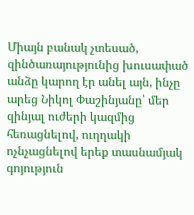Միայն բանակ չտեսած, զինծառայությունից խուսափած անձը կարող էր անել այն, ինչը արեց Նիկոլ Փաշինյանը՝ մեր զինյալ ուժերի կազմից հեռացնելով, ուղղակի ոչնչացնելով երեք տասնամյակ գոյություն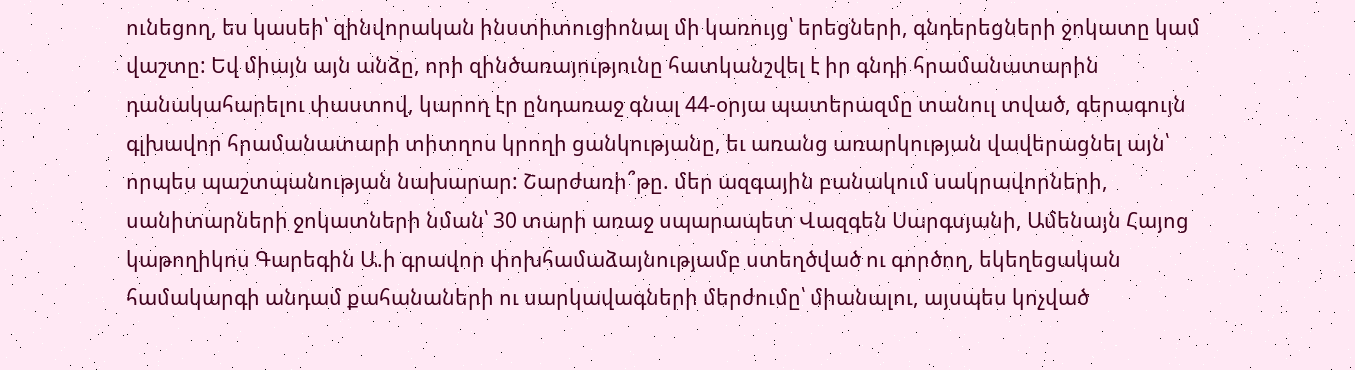ունեցող, ես կասեի՝ զինվորական ինստիտուցիոնալ մի կառույց՝ երեցների, գնդերեցների ջոկատը կամ վաշտը: Եվ միայն այն անձը, որի զինծառայությունը հատկանշվել է իր գնդի հրամանատարին դանակահարելու փաստով, կարող էր ընդառաջ գնալ 44-օրյա պատերազմը տանուլ տված, գերագույն գլխավոր հրամանատարի տիտղոս կրողի ցանկությանը, եւ առանց առարկության վավերացնել այն՝ որպես պաշտպանության նախարար: Շարժառի՞թը. մեր ազգային բանակում սակրավորների, սանիտարների ջոկատների նման՝ 30 տարի առաջ սպարապետ Վազգեն Սարգսյանի, Ամենայն Հայոց կաթողիկոս Գարեգին Ա.ի գրավոր փոխհամաձայնությամբ ստեղծված ու գործող, եկեղեցական համակարգի անդամ քահանաների ու սարկավագների մերժումը՝ միանալու, այսպես կոչված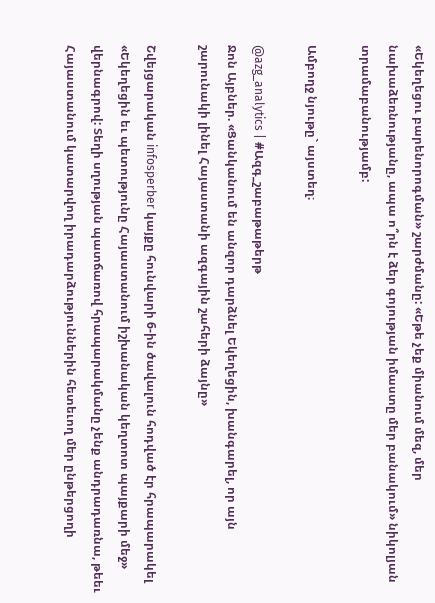«Եկեղեցու բարենորոգման» շարժմանը: «Եթե չեք միանում մեզ, մեր նախաձեռնությանը, ապա ո՞րն է ձեր գոյության իմաստը մեր բանակում» նիկոլյան տրամաբանությամբ:

Ամբողջ նյութը` այստեղ։

@azg_analytics | #Ազգ_շաբաթաթերթ
Ջոն Այբներ. «Ցանկանում են անզոր դարձնել Եկեղեցին, խանգարել, որ այն շարունակի լինել Հայաստանի ազգային շահերի ձայնը»

Շվեյցարական infosperber կայքը հունվարի 6-ին ծավալուն հոդված էր հրապարակել «Եկեղեցին եւ պետությունը Հայաստանում իշխանական կեղտոտ պայքարի մեջ» վերնագրով: Տեղի սղության պատճառով հրապարակմանը չենք անդրադառնա, թեեւ Հայաստանում կատարվող իրադարձություններին հետեւող մեր ընթերցողի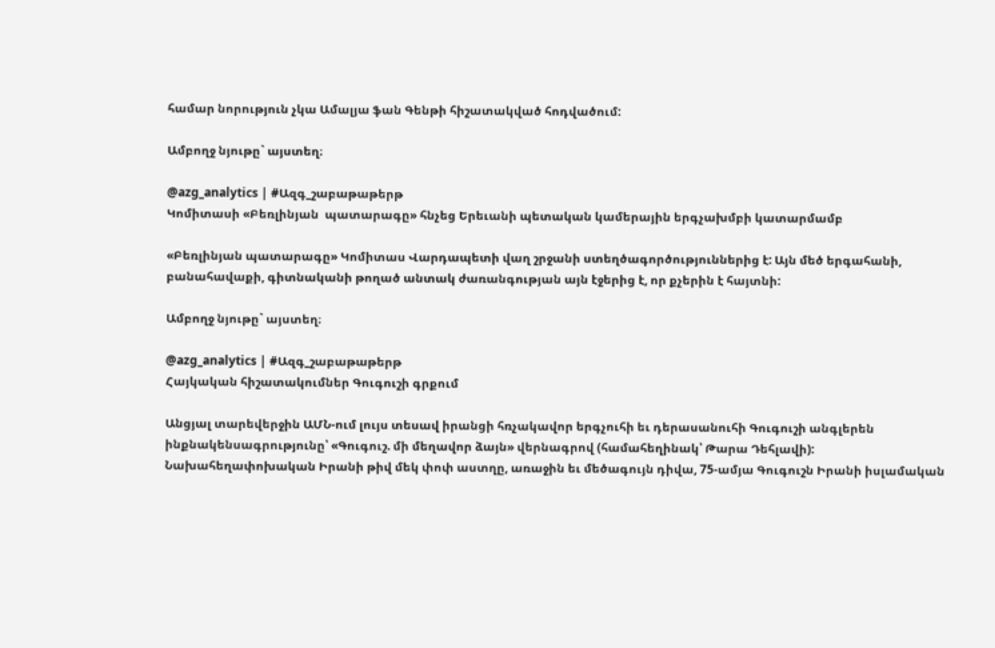համար նորություն չկա Ամալյա ֆան Գենթի հիշատակված հոդվածում:

Ամբողջ նյութը` այստեղ։

@azg_analytics | #Ազգ_շաբաթաթերթ
Կոմիտասի «Բեռլինյան  պատարագը» հնչեց Երեւանի պետական կամերային երգչախմբի կատարմամբ

«Բեռլինյան պատարագը» Կոմիտաս Վարդապետի վաղ շրջանի ստեղծագործություններից է: Այն մեծ երգահանի, բանահավաքի, գիտնականի թողած անտակ ժառանգության այն էջերից է, որ քչերին է հայտնի:

Ամբողջ նյութը` այստեղ։

@azg_analytics | #Ազգ_շաբաթաթերթ
Հայկական հիշատակումներ Գուգուշի գրքում

Անցյալ տարեվերջին ԱՄՆ-ում լույս տեսավ իրանցի հռչակավոր երգչուհի եւ դերասանուհի Գուգուշի անգլերեն ինքնակենսագրությունը՝ «Գուգուշ. մի մեղավոր ձայն» վերնագրով (համահեղինակ՝ Թարա Դեհլավի): Նախահեղափոխական Իրանի թիվ մեկ փոփ աստղը, առաջին եւ մեծագույն դիվա, 75-ամյա Գուգուշն Իրանի իսլամական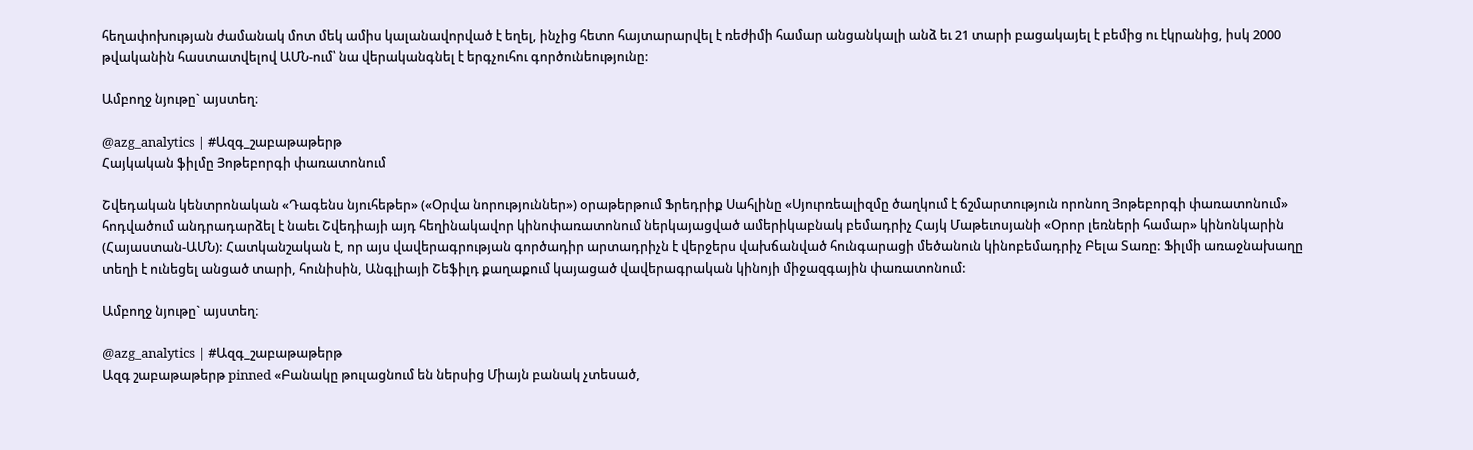հեղափոխության ժամանակ մոտ մեկ ամիս կալանավորված է եղել, ինչից հետո հայտարարվել է ռեժիմի համար անցանկալի անձ եւ 21 տարի բացակայել է բեմից ու էկրանից, իսկ 2000 թվականին հաստատվելով ԱՄՆ-ում՝ նա վերականգնել է երգչուհու գործունեությունը:

Ամբողջ նյութը` այստեղ։

@azg_analytics | #Ազգ_շաբաթաթերթ
Հայկական ֆիլմը Յոթեբորգի փառատոնում

Շվեդական կենտրոնական «Դագենս նյուհեթեր» («Օրվա նորություններ») օրաթերթում Ֆրեդրիք Սահլինը «Սյուրռեալիզմը ծաղկում է ճշմարտություն որոնող Յոթեբորգի փառատոնում» հոդվածում անդրադարձել է նաեւ Շվեդիայի այդ հեղինակավոր կինոփառատոնում ներկայացված ամերիկաբնակ բեմադրիչ Հայկ Մաթեւոսյանի «Օրոր լեռների համար» կինոնկարին (Հայաստան-ԱՄՆ): Հատկանշական է, որ այս վավերագրության գործադիր արտադրիչն է վերջերս վախճանված հունգարացի մեծանուն կինոբեմադրիչ Բելա Տառը: Ֆիլմի առաջնախաղը տեղի է ունեցել անցած տարի, հունիսին, Անգլիայի Շեֆիլդ քաղաքում կայացած վավերագրական կինոյի միջազգային փառատոնում:

Ամբողջ նյութը` այստեղ։

@azg_analytics | #Ազգ_շաբաթաթերթ
Ազգ շաբաթաթերթ pinned «Բանակը թուլացնում են ներսից Միայն բանակ չտեսած,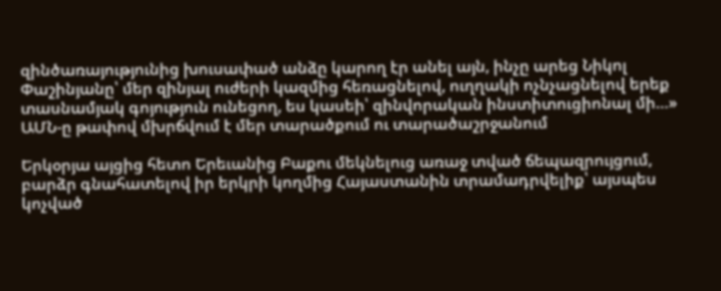զինծառայությունից խուսափած անձը կարող էր անել այն, ինչը արեց Նիկոլ Փաշինյանը՝ մեր զինյալ ուժերի կազմից հեռացնելով, ուղղակի ոչնչացնելով երեք տասնամյակ գոյություն ունեցող, ես կասեի՝ զինվորական ինստիտուցիոնալ մի…»
ԱՄՆ-ը թափով մխրճվում է մեր տարածքում ու տարածաշրջանում

Երկօրյա այցից հետո Երեւանից Բաքու մեկնելուց առաջ տված ճեպազրույցում, բարձր գնահատելով իր երկրի կողմից Հայաստանին տրամադրվելիք՝ այսպես կոչված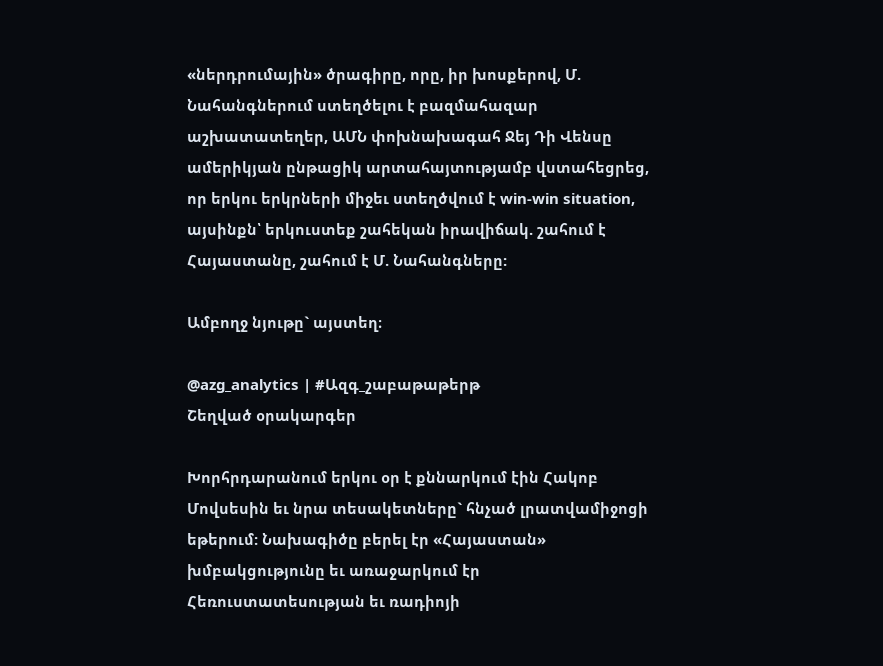«ներդրումային» ծրագիրը, որը, իր խոսքերով, Մ. Նահանգներում ստեղծելու է բազմահազար աշխատատեղեր, ԱՄՆ փոխնախագահ Ջեյ Դի Վենսը ամերիկյան ընթացիկ արտահայտությամբ վստահեցրեց, որ երկու երկրների միջեւ ստեղծվում է win-win situation, այսինքն՝ երկուստեք շահեկան իրավիճակ. շահում է Հայաստանը, շահում է Մ. Նահանգները:

Ամբողջ նյութը` այստեղ։

@azg_analytics | #Ազգ_շաբաթաթերթ
Շեղված օրակարգեր

Խորհրդարանում երկու օր է քննարկում էին Հակոբ Մովսեսին եւ նրա տեսակետները` հնչած լրատվամիջոցի եթերում: Նախագիծը բերել էր «Հայաստան» խմբակցությունը եւ առաջարկում էր Հեռուստատեսության եւ ռադիոյի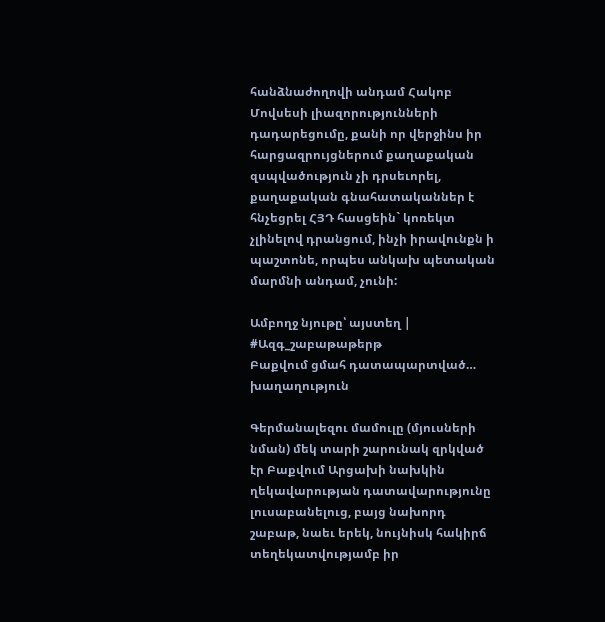հանձնաժողովի անդամ Հակոբ Մովսեսի լիազորությունների դադարեցումը, քանի որ վերջինս իր հարցազրույցներում քաղաքական զսպվածություն չի դրսեւորել, քաղաքական գնահատականներ է հնչեցրել ՀՅԴ հասցեին` կոռեկտ չլինելով դրանցում, ինչի իրավունքն ի պաշտոնե, որպես անկախ պետական մարմնի անդամ, չունի:

Ամբողջ նյութը՝ այստեղ | #Ազգ_շաբաթաթերթ
Բաքվում ցմահ դատապարտված… խաղաղություն

Գերմանալեզու մամուլը (մյուսների նման) մեկ տարի շարունակ զրկված էր Բաքվում Արցախի նախկին ղեկավարության դատավարությունը լուսաբանելուց, բայց նախորդ շաբաթ, նաեւ երեկ, նույնիսկ հակիրճ տեղեկատվությամբ իր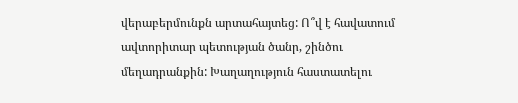վերաբերմունքն արտահայտեց: Ո՞վ է հավատում ավտորիտար պետության ծանր, շինծու մեղադրանքին: Խաղաղություն հաստատելու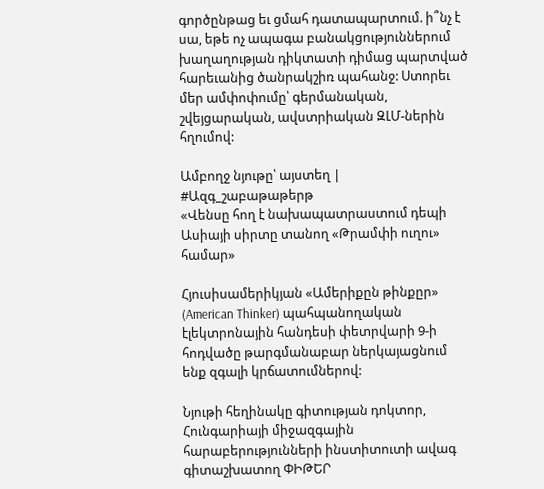գործընթաց եւ ցմահ դատապարտում. ի՞նչ է սա, եթե ոչ ապագա բանակցություններում խաղաղության դիկտատի դիմաց պարտված հարեւանից ծանրակշիռ պահանջ: Ստորեւ մեր ամփոփումը՝ գերմանական, շվեյցարական, ավստրիական ԶԼՄ-ներին հղումով:

Ամբողջ նյութը՝ այստեղ | #Ազգ_շաբաթաթերթ
«Վենսը հող է նախապատրաստում դեպի Ասիայի սիրտը տանող «Թրամփի ուղու» համար»

Հյուսիսամերիկյան «Ամերիքըն թինքըր» (American Thinker) պահպանողական էլեկտրոնային հանդեսի փետրվարի 9-ի հոդվածը թարգմանաբար ներկայացնում ենք զգալի կրճատումներով:

Նյութի հեղինակը գիտության դոկտոր, Հունգարիայի միջազգային հարաբերությունների ինստիտուտի ավագ գիտաշխատող ՓԻԹԵՐ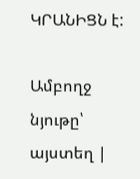ԿՐԱՆԻՑՆ է:

Ամբողջ նյութը՝ այստեղ |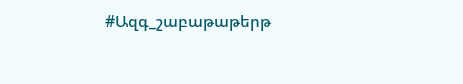#Ազգ_շաբաթաթերթ